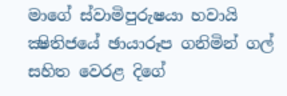මාගේ ස්වාමිපුරුෂයා හවායි ක්‍ෂිතිජයේ ඡායාරූප ගනිමින් ගල් සහිත වෙරළ දිගේ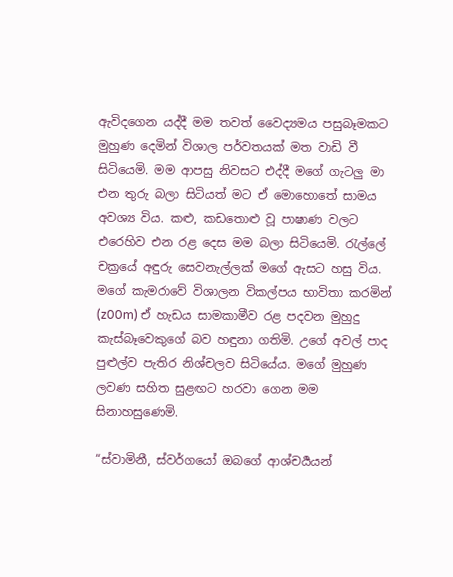ඇවිදගෙන යද්දී මම තවත් වෛද්‍යමය පසුබෑමකට මුහුණ දෙමින් විශාල පර්වතයක් මත වාඩි වී සිටියෙමි. මම ආපසු නිවසට එද්දී මගේ ගැටලු මා එන තුරු බලා සිටියත් මට ඒ මොහොතේ සාමය අවශ්‍ය විය. කළු, කඩතොළු වූ පාෂාණ වලට එරෙහිව එන රළ දෙස මම බලා සිටියෙමි. රැල්ලේ චක්‍රයේ අඳුරු සෙවනැල්ලක් මගේ ඇසට හසු විය. මගේ කැමරාවේ විශාලන විකල්පය භාවිතා කරමින් (z00m) ඒ හැඩය සාමකාමීව රළ පදවන මුහුදු කැස්බෑවෙකුගේ බව හඳුනා ගතිමි. උගේ අවල් පාද පුළුල්ව පැතිර නිශ්චලව සිටියේය. මගේ මුහුණ ලවණ සහිත සුළඟට හරවා ගෙන මම සිනාහසුණෙමි.

“ස්වාමිනී, ස්වර්ගයෝ ඔබගේ ආශ්චර්‍යයන්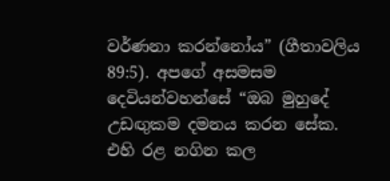වර්ණනා කරන්නෝය” (ගීතාවලිය 89:5). අපගේ අසමසම දෙවියන්වහන්සේ “ඔබ මුහුදේ උඩඟුකම දමනය කරන සේක. එහි රළ නගින කල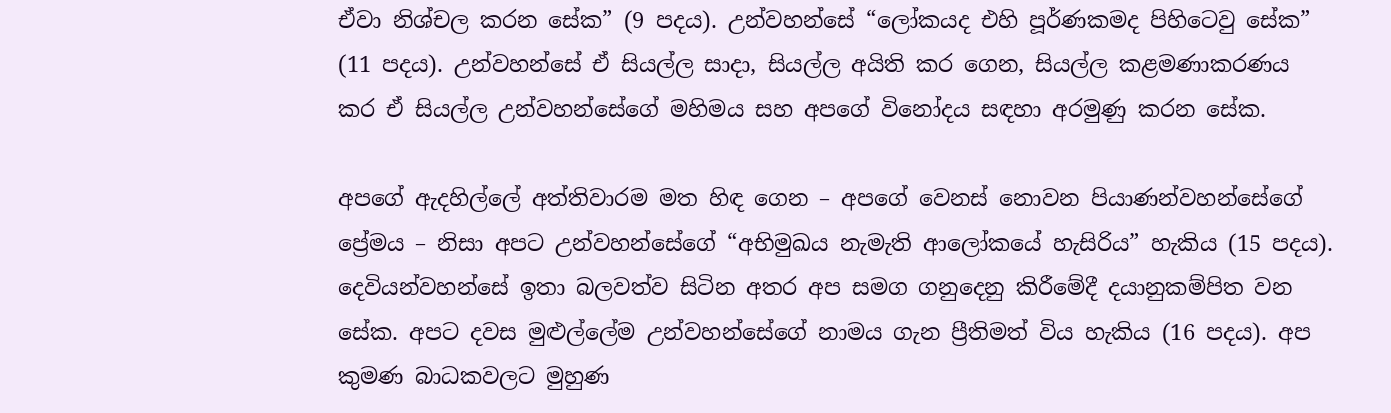ඒවා නිශ්චල කරන සේක” (9 පදය). උන්වහන්සේ “ලෝකයද එහි පූර්ණකමද පිහිටෙවු සේක” (11 පදය). උන්වහන්සේ ඒ සියල්ල සාදා, සියල්ල අයිති කර ගෙන, සියල්ල කළමණාකරණය කර ඒ සියල්ල උන්වහන්සේගේ මහිමය සහ අපගේ විනෝදය සඳහා අරමුණු කරන සේක.

අපගේ ඇදහිල්ලේ අත්තිවාරම මත හිඳ ගෙන – අපගේ වෙනස් නොවන පියාණන්වහන්සේගේ ප්‍රේමය – නිසා අපට උන්වහන්සේගේ “අභිමුඛය නැමැති ආලෝකයේ හැසිරිය” හැකිය (15 පදය). දෙවියන්වහන්සේ ඉතා බලවත්ව සිටින අතර අප සමග ගනුදෙනු කිරීමේදී දයානුකම්පිත වන සේක. අපට දවස මුළුල්ලේම උන්වහන්සේගේ නාමය ගැන ප්‍රීතිමත් විය හැකිය (16 පදය). අප කුමණ බාධකවලට මුහුණ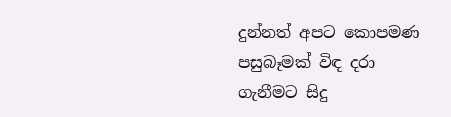දුන්නත් අපට කොපමණ පසුබෑමක් විඳ දරා ගැනීමට සිදු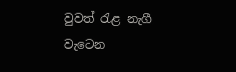වුවත් රැළ නැගී වැටෙන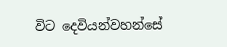විට දෙවියන්වහන්සේ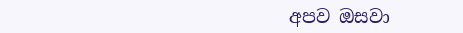අපව ඔසවා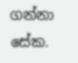ගන්නා සේක.